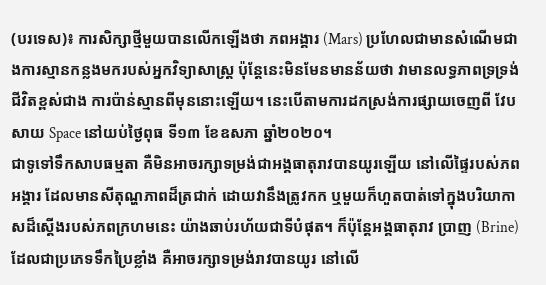(បរទេស)៖ ការសិក្សាថ្មីមួយបានលើកឡើងថា ភពអង្គារ (Mars) ប្រហែលជាមានសំណើមជាងការស្មានកន្លងមករបស់អ្នកវិទ្យាសាស្រ្ត ប៉ុន្តែនេះមិនមែនមានន័យថា វាមានលទ្ធភាពទ្រទ្រង់ជីវិតខ្ពស់ជាង ការប៉ាន់ស្មានពីមុននោះឡើយ។ នេះបើតាមការដកស្រង់ការផ្សាយចេញពី វែបសាយ Space នៅយប់ថ្ងៃពុធ ទី១៣ ខែឧសភា ឆ្នាំ២០២០។
ជាទូទៅទឹកសាបធម្មតា គឺមិនអាចរក្សាទម្រង់ជាអង្គធាតុរាវបានយូរឡើយ នៅលើផ្ទៃរបស់ភពអង្គារ ដែលមានសីតុណ្ហភាពដ៏ត្រជាក់ ដោយវានឹងត្រូវកក ឬមួយក៏ហួតបាត់ទៅក្នុងបរិយាកាសដ៏ស្តើងរបស់ភពក្រហមនេះ យ៉ាងឆាប់រហ័យជាទីបំផុត។ ក៏ប៉ុន្តែអង្គធាតុរាវ ប្រាញ (Brine) ដែលជាប្រភេទទឹកប្រៃខ្លាំង គឺអាចរក្សាទម្រង់រាវបានយូរ នៅលើ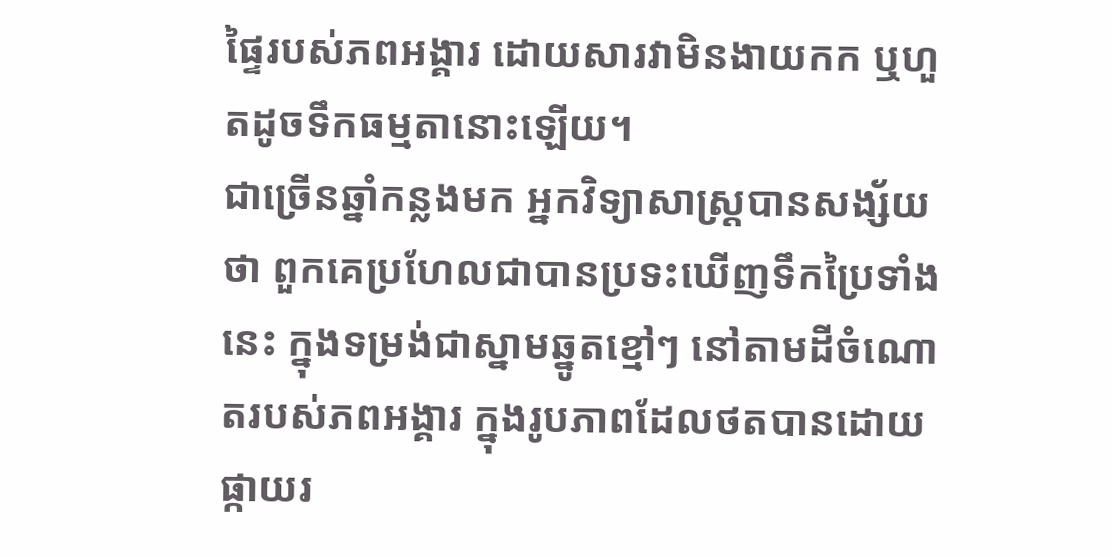ផ្ទៃរបស់ភពអង្គារ ដោយសារវាមិនងាយកក ឬហួតដូចទឹកធម្មតានោះឡើយ។
ជាច្រើនឆ្នាំកន្លងមក អ្នកវិទ្យាសាស្រ្តបានសង្ស័យថា ពួកគេប្រហែលជាបានប្រទះឃើញទឹកប្រៃទាំងនេះ ក្នុងទម្រង់ជាស្នាមឆ្នូតខ្មៅៗ នៅតាមដីចំណោតរបស់ភពអង្គារ ក្នុងរូបភាពដែលថតបានដោយផ្កាយរ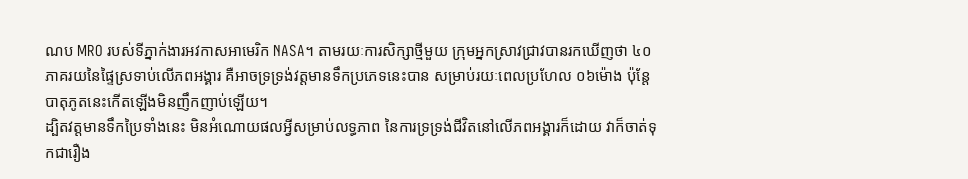ណប MRO របស់ទីភ្នាក់ងារអវកាសអាមេរិក NASA។ តាមរយៈការសិក្សាថ្មីមួយ ក្រុមអ្នកស្រាវជ្រាវបានរកឃើញថា ៤០ភាគរយនៃផ្ទៃស្រទាប់លើភពអង្គារ គឺអាចទ្រទ្រង់វត្តមានទឹកប្រភេទនេះបាន សម្រាប់រយៈពេលប្រហែល ០៦ម៉ោង ប៉ុន្តែបាតុភូតនេះកើតឡើងមិនញឹកញាប់ឡើយ។
ដ្បិតវត្តមានទឹកប្រៃទាំងនេះ មិនអំណោយផលអ្វីសម្រាប់លទ្ធភាព នៃការទ្រទ្រង់ជីវិតនៅលើភពអង្គារក៏ដោយ វាក៏ចាត់ទុកជារឿង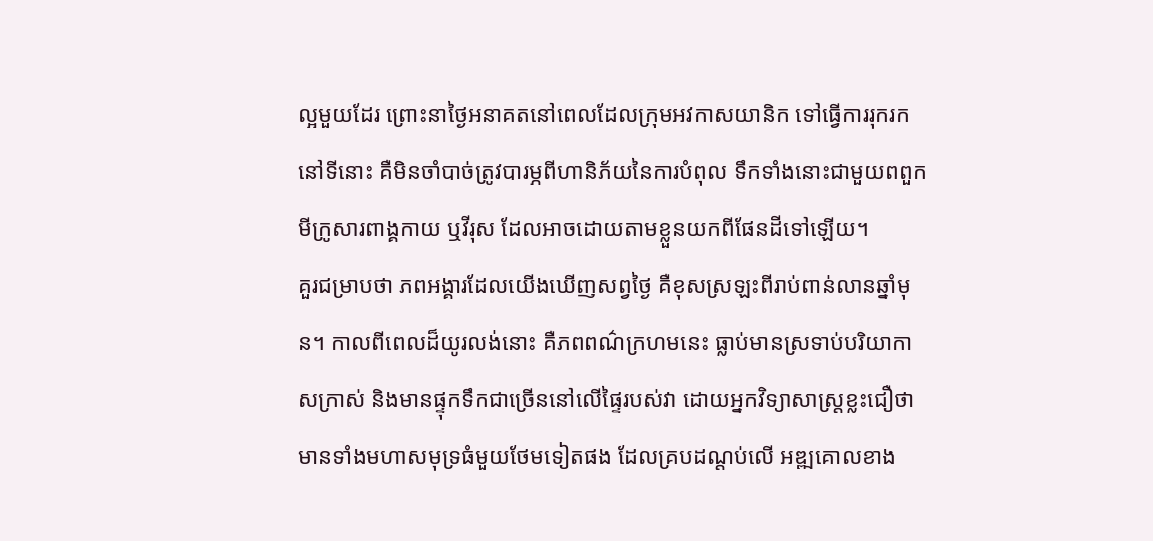ល្អមួយដែរ ព្រោះនាថ្ងៃអនាគតនៅពេលដែលក្រុមអវកាសយានិក ទៅធ្វើការរុករកនៅទីនោះ គឺមិនចាំបាច់ត្រូវបារម្ភពីហានិភ័យនៃការបំពុល ទឹកទាំងនោះជាមួយពពួកមីក្រូសារពាង្គកាយ ឬវីរុស ដែលអាចដោយតាមខ្លួនយកពីផែនដីទៅឡើយ។
គួរជម្រាបថា ភពអង្គារដែលយើងឃើញសព្វថ្ងៃ គឺខុសស្រឡះពីរាប់ពាន់លានឆ្នាំមុន។ កាលពីពេលដ៏យូរលង់នោះ គឺភពពណ៌ក្រហមនេះ ធ្លាប់មានស្រទាប់បរិយាកាសក្រាស់ និងមានផ្ទុកទឹកជាច្រើននៅលើផ្ទៃរបស់វា ដោយអ្នកវិទ្យាសាស្រ្តខ្លះជឿថា មានទាំងមហាសមុទ្រធំមួយថែមទៀតផង ដែលគ្របដណ្តប់លើ អឌ្ឍគោលខាង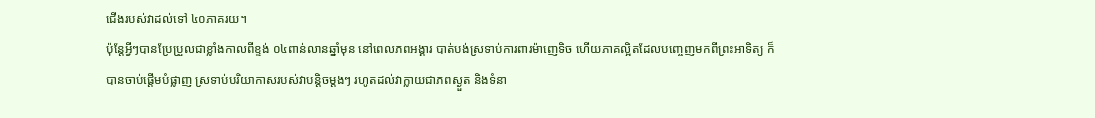ជើងរបស់វាដល់ទៅ ៤០ភាគរយ។
ប៉ុន្តែអ្វីៗបានប្រែប្រួលជាខ្លាំងកាលពីខ្ទង់ ០៤ពាន់លានឆ្នាំមុន នៅពេលភពអង្គារ បាត់បង់ស្រទាប់ការពារម៉ាញេទិច ហើយភាគល្អិតដែលបញ្ចេញមកពីព្រះអាទិត្យ ក៏បានចាប់ផ្តើមបំផ្លាញ ស្រទាប់បរិយាកាសរបស់វាបន្តិចម្តងៗ រហូតដល់វាក្លាយជាភពស្ងួត និងទំនា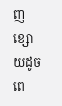ញខ្សោយដូចពេ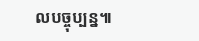លបច្ចុប្បន្ន៕